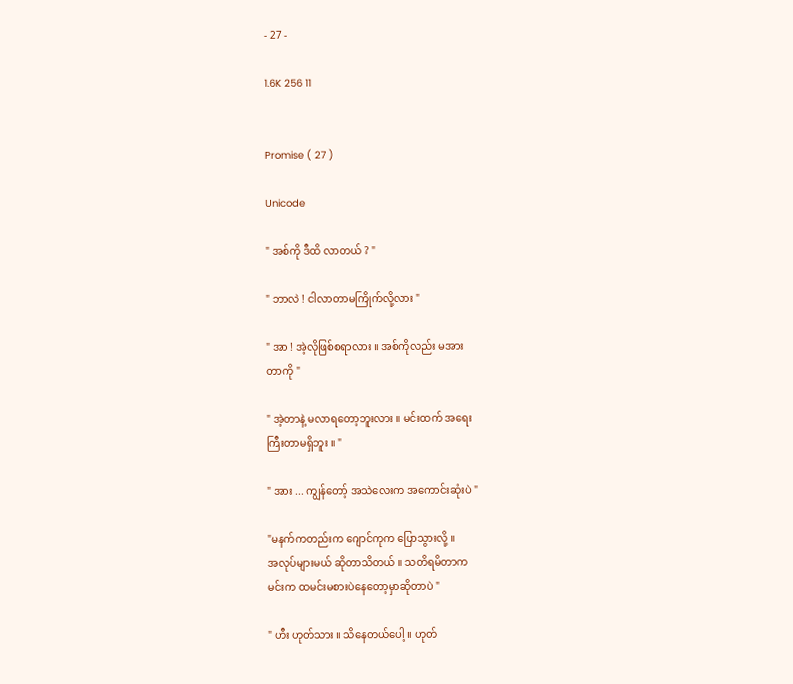- 27 -

1.6K 256 11


Promise ( 27 )

Unicode

" အစ်ကို ဒီထိ လာတယ် ? "

" ဘာလဲ ! ငါလာတာမကြိုက်လို့လား "

" အာ ! အဲ့လိုဖြစ်စရာလား ။ အစ်ကိုလည်း မအား
တာကို "

" အဲ့တာနဲ့ မလာရတော့ဘူးလား ။ မင်းထက် အရေး
ကြီးတာမရှိဘူး ။ "

" အား ... ကျွန်တော့် အသဲလေးက အကောင်းဆုံးပဲ "

"မနက်ကတည်းက ဂျောင်ကုက ပြောသွားလို့ ။
အလုပ်များမယ် ဆိုတာသိတယ် ။ သတိရမိတာက
မင်းက ထမင်းမစားပဲနေတော့မှာဆိုတာပဲ "

" ဟီး ဟုတ်သား ။ သိနေတယ်ပေါ့ ။ ဟုတ်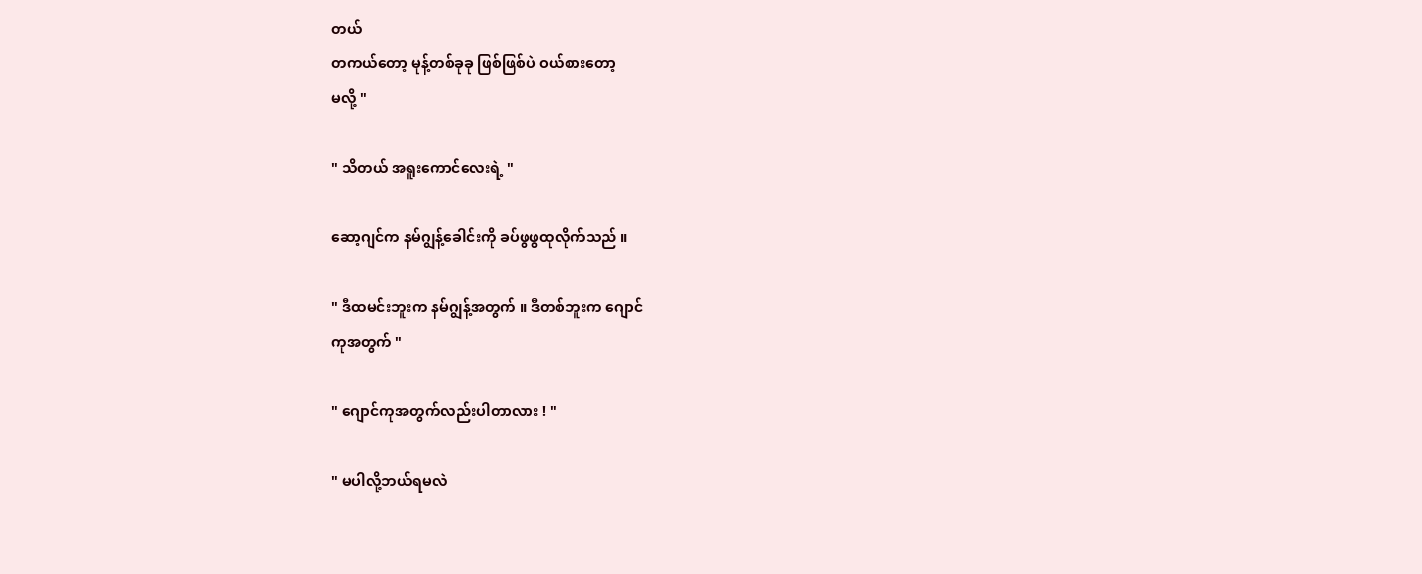တယ်
တကယ်တော့ မုန့်တစ်ခုခု ဖြစ်ဖြစ်ပဲ ဝယ်စားတော့
မလို့ "

" သိတယ် အရူးကောင်လေးရဲ့ "

ဆော့ဂျင်က နမ်ဂျွန့်ခေါင်းကို ခပ်ဖွဖွထုလိုက်သည် ။

" ဒီထမင်းဘူးက နမ်ဂျွန့်အတွက် ။ ဒီတစ်ဘူးက ဂျောင်
ကုအတွက် "

" ဂျောင်ကုအတွက်လည်းပါတာလား ! "

" မပါလို့ဘယ်ရမလဲ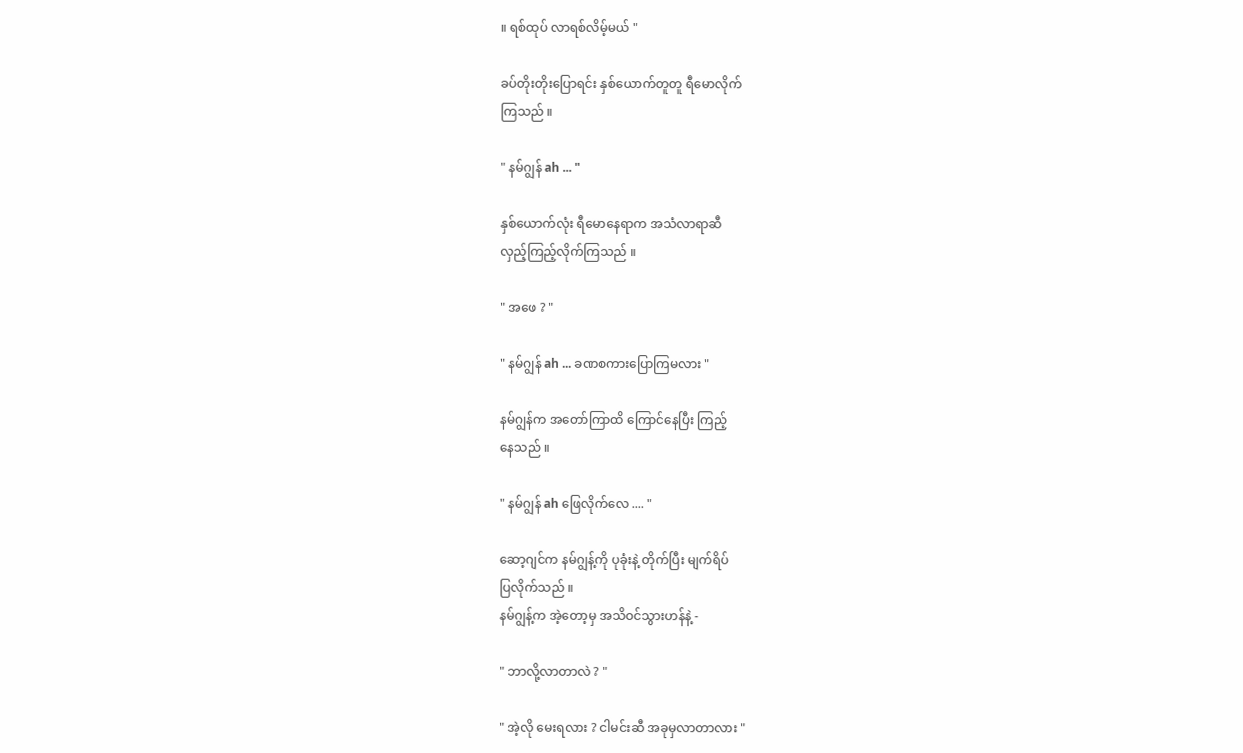။ ရစ်ထုပ် လာရစ်လိမ့်မယ် "

ခပ်တိုးတိုးပြောရင်း နှစ်ယောက်တူတူ ရီမောလိုက်
ကြသည် ။

" နမ်ဂျွန် ah ... "

နှစ်ယောက်လုံး ရီမောနေရာက အသံလာရာဆီ
လှည့်ကြည့်လိုက်ကြသည် ။

" အဖေ ? "

" နမ်ဂျွန် ah ... ခဏစကားပြောကြမလား "

နမ်ဂျွန်က အတော်ကြာထိ ကြောင်နေပြီး ကြည့်
နေသည် ။

" နမ်ဂျွန် ah ဖြေလိုက်လေ .... "

ဆော့ဂျင်က နမ်ဂျွန့်ကို ပုခုံးနဲ့ တိုက်ပြီး မျက်ရိပ်
ပြလိုက်သည် ။
နမ်ဂျွန့်က အဲ့တော့မှ အသိဝင်သွားဟန်နဲ့ -

" ဘာလို့လာတာလဲ ? "

" အဲ့လို မေးရလား ? ငါမင်းဆီ အခုမှလာတာလား "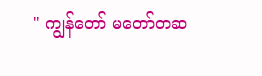" ကျွန်တော် မတော်တဆ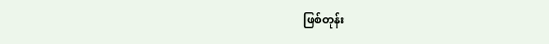ဖြစ်တုန်း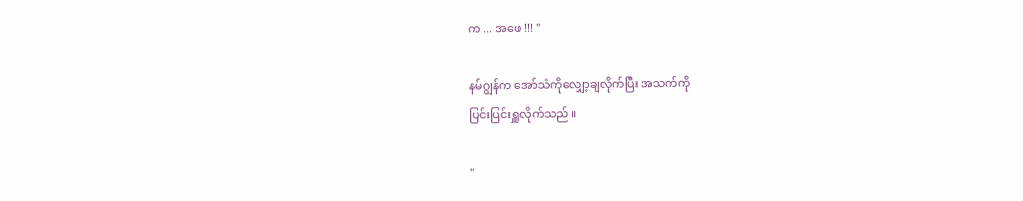က ... အဖေ !!! "

နမ်ဂျွန်က အော်သံကိုလျှော့ချလိုက်ပြီး အသက်ကို
ပြင်းပြင်းရှူလိုက်သည် ။

"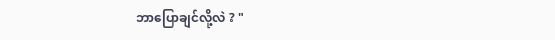ဘာပြောချင်လို့လဲ ? "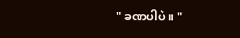" ခဏပါပဲ ။ "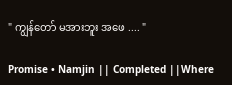" ကျွန်တော် မအားဘူး အဖေ .... "

Promise • Namjin || Completed ||Where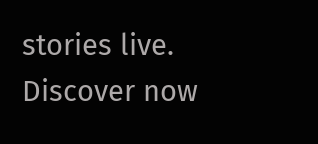stories live. Discover now